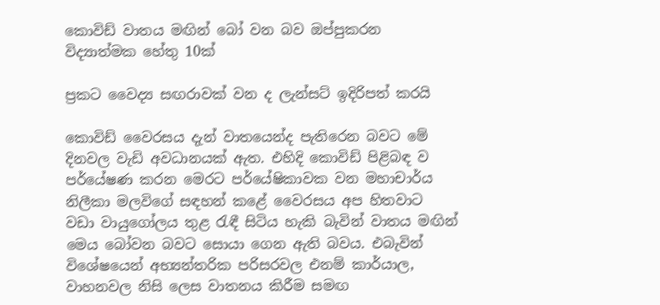කොවිඩ් වාතය මඟින් බෝ වන බව ඔප්පුකරන විද්‍යාත්මක හේතු 10ක්

ප්‍රකට වෛද්‍ය සඟරාවක් වන ද ලැන්සට් ඉදිරිපත් කරයි

කොවිඩ් ‍වෛරසය දැන් වාතයෙන්ද පැතිරෙන බවට මේ දිනවල වැඩි අවධානයක් ඇත. එහිදි කොවිඩ් පිළිබඳ ව පර්යේෂණ කරන මෙරට පර්යේෂිකාවක වන මහාචාර්ය නිලීකා මලවිගේ සඳහන් කළේ වෛරසය අප හිතවාට වඩා වායුගෝලය තුළ රැඳී සිටිය හැකි බැවින් වාතය මඟින් මෙය බෝවන බවට සොයා ගෙන ඇති බවය. එබැවින් විශේෂයෙන් අභ්‍යන්තරික පරිසරවල එනම් කාර්යාල, වාහනවල නිසි ලෙස වාතනය කිරීම සමඟ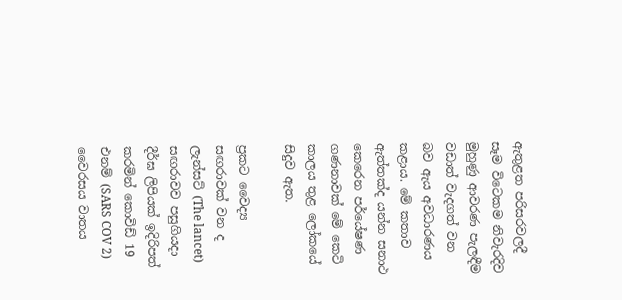ඇතුළත පරිසරවලදී සෑම විටෙකම නිවැරදිව මුහුණු ආවරණ පැලඳීම වඩාත් වැදගත් වන බව ඇය අවධාරණය කළාය. මේ කතාව ඇත්තක්ද යන්න සනාථ කෙරෙන පර්යේෂණ ගණනාවක් මේ කෙටි කාලය තුළ ලෝකයේ සිදුව ඇත.

ප්‍රකට වෛද්‍ය සඟරාවක් වන ද ලැන්සට් (The lancet) සඟරාවව පසුගියදා දීර්ඝ ලිපියක් ඉදිරිපත් කරමින් කොවිඩ් 19 එනම් (SARS COV 2) වෛරසය වාතය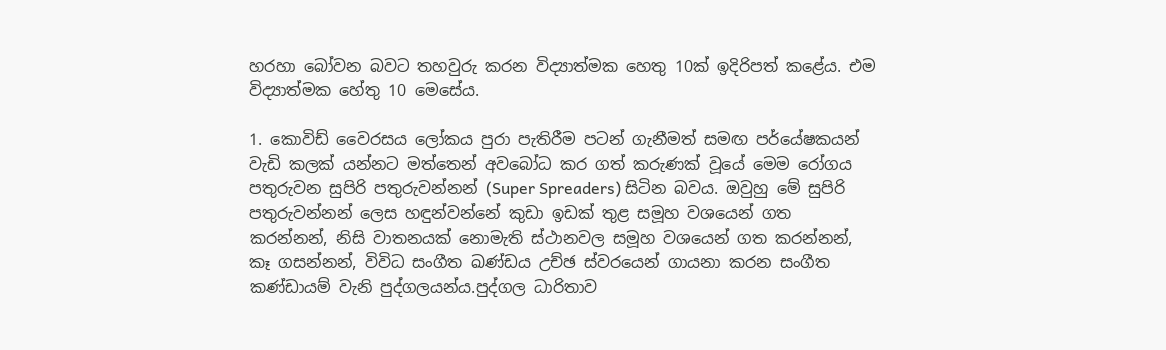හරහා බෝවන බවට තහවුරු කරන විද්‍යාත්මක හෙතු 10ක් ඉදිරිපත් කළේය. එම විද්‍යාත්මක හේතු 10 මෙසේය.

1. කොවිඩ් වෛරසය ලෝකය පුරා පැතිරීම පටන් ගැනීමත් සමඟ පර්යේෂකයන් වැඩි කලක් යන්නට මත්තෙන් අවබෝධ කර ගත් කරුණක් වූයේ මෙම රෝගය පතුරුවන සුපිරි පතුරුවන්නන් (Super Spreaders) සිටින බවය. ඔවුහු මේ සුපිරි පතුරුවන්නන් ලෙස හඳුන්වන්නේ කුඩා ඉඩක් තුළ සමූහ වශයෙන් ගත කරන්නන්, නිසි වාතනයක් නොමැති ස්ථානවල සමූහ වශයෙන් ගත කරන්නන්, කෑ ගසන්නන්, විවිධ සංගීත ඛණ්ඩය උච්ඡ ස්වරයෙන් ගායනා කරන සංගීත කණ්ඩායම් වැනි පුද්ගලයන්ය.පුද්ගල ධාරිතාව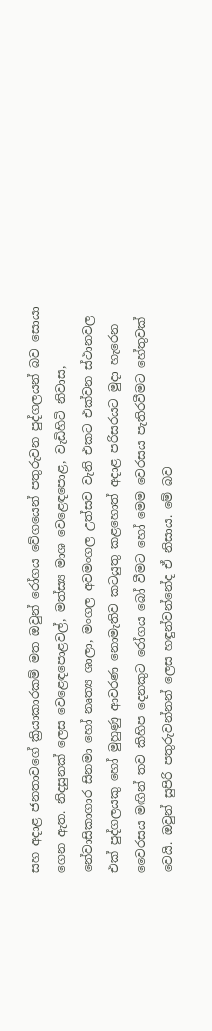සහ අදාළ ජනතාවගේ ක්‍රියාකාරකම් මත ඔවුන් රෝගය වේගයෙන් පතුරුවන පුද්ගලයන් බව සොයා ගෙන ඇත. නිදසුනක් ලෙස වෙළෙඳපොළවල්, මත්ස්‍ය මාශ වෙළෙඳපොළ, වැඩිහිටි නිවාස, නේවාසිකාගාර සිනමා හෝ නෘත්‍ය ශාලා, මංගල අවමංගල උත්සව වැනි එකට එක්වන ස්ථානවල එක් පුද්ගලයකු හෝ මුහුණු ආවරණ නොමැතිව කටයුතු කළහොත් අදාළ පරිසරයට මුදා හැරෙන වෛරසය මඟින් තව කිහිප දෙනකුට රෝගය බෝ වීමට හෝ මෙම වෙරසය පැතිරවීමට හේතුවක් වෙයි. ඔවුන් සුපිරි පතුරුවන්නන් ලෙස හඳුන්වන්නේද ඒ නිසාය. මේ බව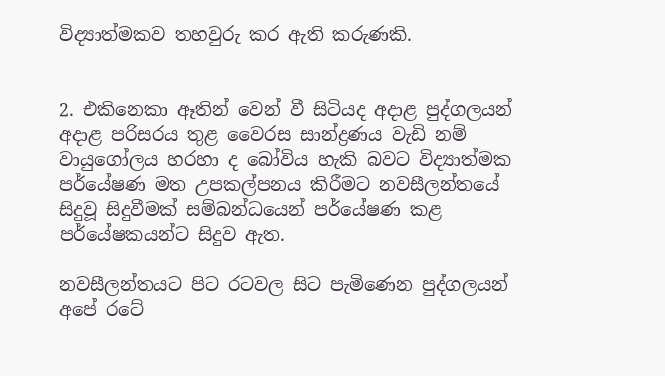විද්‍යාත්මකව තහවුරු කර ඇති කරුණකි.


2. එකිනෙකා ඈතින් වෙන් වී සිටියද අදාළ පුද්ගලයන් අදාළ පරිසරය තුළ වෛරස සාන්ද්‍රණය වැඩි නම් වායුගෝලය හරහා ද බෝවිය හැකි බවට විද්‍යාත්මක පර්යේෂණ මත උපකල්පනය කිරීමට නවසීලන්තයේ සිදුවූ සිදුවීමක් සම්බන්ධයෙන් පර්යේෂණ කළ පර්යේෂකයන්ට සිදුව ඇත.

නවසීලන්තයට පිට රටවල සිට පැමිණෙන පුද්ගලයන් අපේ රටේ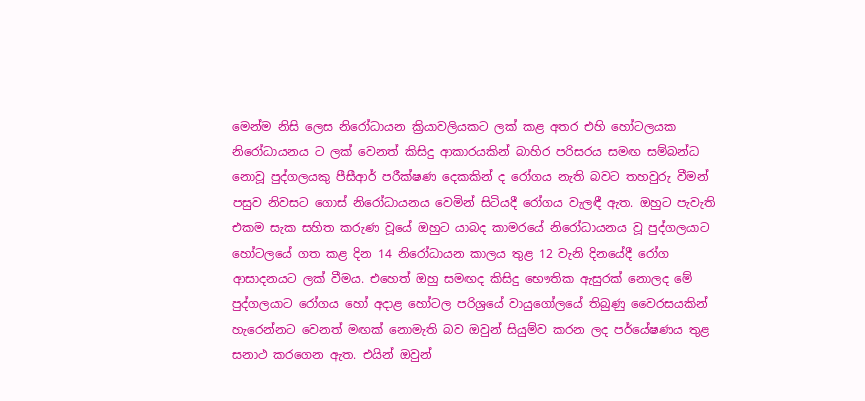මෙන්ම නිසි ලෙස නිරෝධායන ක්‍රියාවලියකට ලක් කළ අතර එහි හෝටලයක නිරෝධායනය ට ලක් වෙනත් කිසිදු ආකාරයකින් බාහිර පරිසරය සමඟ සම්බන්ධ නොවූ පුද්ගලයකු පීසීආර් පරීක්ෂණ දෙකකින් ද රෝගය නැති බවට තහවුරු වීමන් පසුව නිවසට ගොස් නිරෝධායනය වෙමින් සිටියදී රෝගය වැලඳී ඇත. ඔහුට පැවැති එකම සැක සහිත කරුණ වූයේ ඔහුට යාබද කාමරයේ නිරෝධායනය වූ පුද්ගලයාට හෝටලයේ ගත කළ දින 14 නිරෝධායන කාලය තුළ 12 වැනි දිනයේදී රෝග ආසාදනයට ලක් වීමය. එහෙත් ඔහු සමඟද කිසිදු භෞතික ඇසුරක් නොලද මේ පුද්ගලයාට රෝගය හෝ අදාළ හෝටල පරිශ්‍රයේ වායුගෝලයේ තිබුණු වෛරසයකින් හැරෙන්නට වෙනත් මඟක් නොමැති බව ඔවුන් සියුම්ව කරන ලද පර්යේෂණය තුළ සනාථ කරගෙන ඇත. එයින් ඔවුන්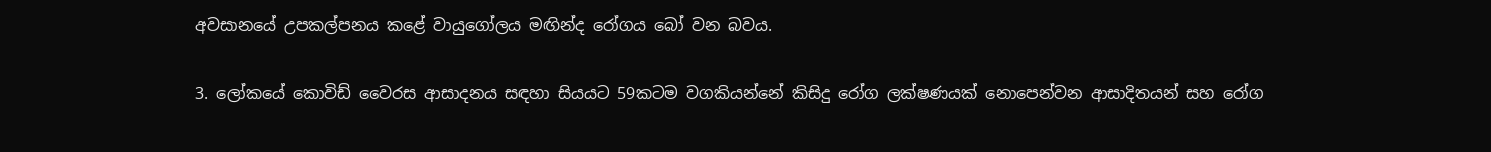අවසානයේ උපකල්පනය කළේ වායුගෝලය මඟින්ද රෝගය බෝ වන බවය.

3. ලෝකයේ කොවිඩ් වෛරස ආසාදනය සඳහා සියයට 59කටම වගකියන්නේ කිසිදු රෝග ලක්ෂණයක් නොපෙන්වන ආසාදිතයන් සහ රෝග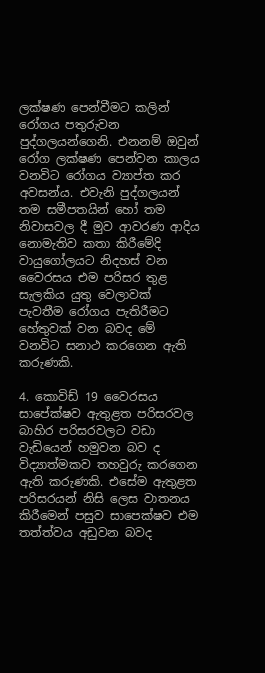ලක්ෂණ පෙන්වීමට කලින් රෝගය පතුරුවන පුද්ගලයන්ගෙනි. එනනම් ඔවුන් රෝග ලක්ෂණ පෙන්වන කාලය වනවිට රෝගය ව්‍යාප්ත කර අවසන්ය. එවැනි පුද්ගලයන් තම සමීපතයින් හෝ තම නිවාසවල දී මුව ආවරණ ආදිය නොමැතිව කතා කිරීමේදි වායුගෝලයට නිදහස් වන වෛරසය එම පරිසර තුළ සැලකිය යුතු වෙලාවක් පැවතීම රෝගය පැතිරීමට හේතුවක් වන බවද මේ වනවිට සනාථ කරගෙන ඇති කරුණකි.

4. කොවිඩ් 19 වෛරසය සාපේක්ෂව ඇතුළත පරිසරවල බාහිර පරිසරවලට වඩා වැඩියෙන් හමුවන බව ද විද්‍යාත්මකව තහවුරු කරගෙන ඇති කරුණකි. එසේම ඇතුළත පරිසරයන් නිසි ලෙස වාතනය කිරීමෙන් පසුව සාපෙක්ෂව එම තත්ත්වය අඩුවන බවද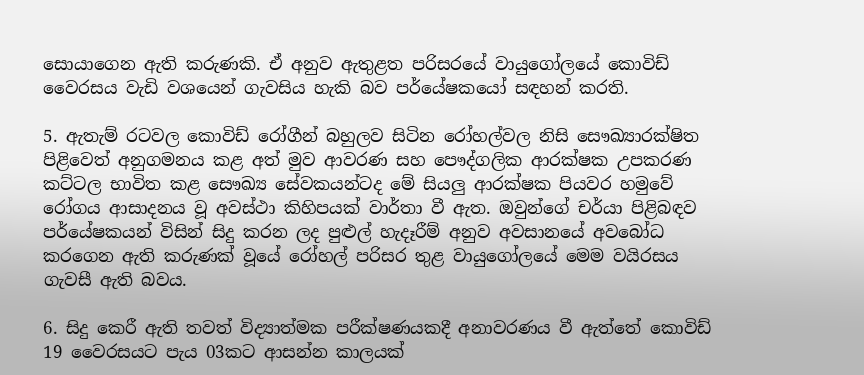සොයාගෙන ඇති කරුණකි. ඒ අනුව ඇතුළත පරිසරයේ වායුගෝලයේ කොවිඩ් වෛරසය වැඩි වශයෙන් ගැවසිය හැකි බව පර්යේෂකයෝ සඳහන් කරති.

5. ඇතැම් රටවල කොවිඩ් රෝගීන් බහුලව සිටින රෝහල්වල නිසි සෞඛ්‍යාරක්ෂිත පිළිවෙත් අනුගමනය කළ අත් මුව ආවරණ සහ පෞද්ගලික ආරක්ෂක උපකරණ කට්ටල භාවිත කළ සෞඛ්‍ය සේවකයන්ටද මේ සියලු ආරක්ෂක පියවර හමුවේ රෝගය ආසාදනය වූ අවස්ථා කිහිපයක් වාර්තා වී ඇත. ඔවුන්ගේ චර්යා පිළිබඳව පර්යේෂකයන් විසින් සිදු කරන ලද පුළුල් හැදෑරීම් අනුව අවසානයේ අවබෝධ කරගෙන ඇති කරුණක් වූයේ රෝහල් පරිසර තුළ වායුගෝලයේ මෙම වයිරසය ගැවසී ඇති බවය.

6. සිදු කෙරී ඇති තවත් විද්‍යාත්මක පරීක්ෂණයකදී අනාවරණය වී ඇත්තේ කොවිඩ් 19 වෛරසයට පැය 03කට ආසන්න කාලයක්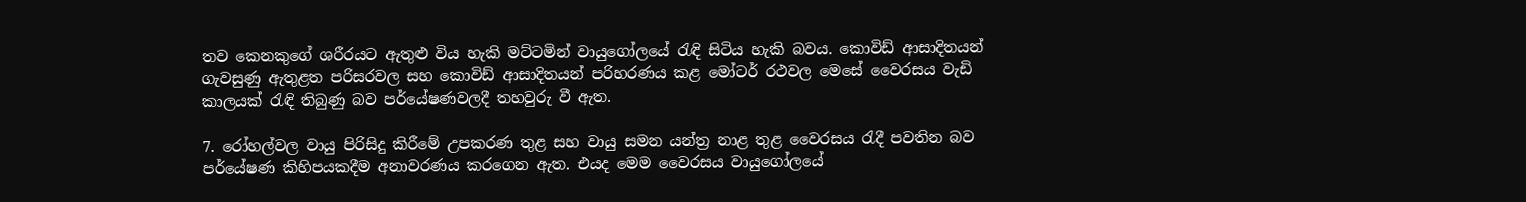තව කෙනකුගේ ශරීරයට ඇතුළු විය හැකි මට්ටමින් වායුගෝලයේ රැඳි සිටිය හැකි බවය. කොවිඩ් ආසාදිතයන් ගැවසුණු ඇතුළත පරිසරවල සහ කොවිඩ් ආසාදිතයන් පරිහරණය කළ මෝටර් රථවල මෙසේ වෛරසය වැඩි කාලයක් රැඳි තිබුණු බව පර්යේෂණවලදී තහවුරු වී ඇත.

7. රෝහල්වල වායු පිරිසිදු කිරීමේ උපකරණ තුළ සහ වායු සමන යන්ත්‍ර නාළ තුළ වෛරසය රැදී පවතින බව පර්යේෂණ කිහිපයකදීම අනාවරණය කරගෙන ඇත. එයද මෙම වෛරසය වායුගෝලයේ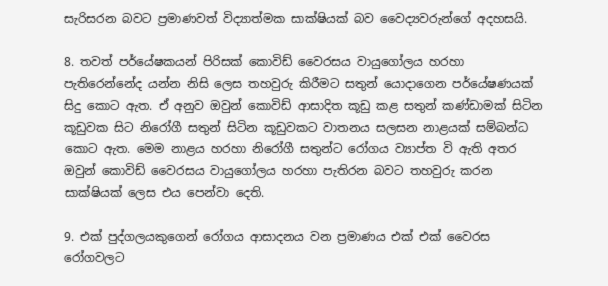සැරිසරන බවට ප්‍රමාණවත් විද්‍යාත්මක සාක්ෂියක් බව වෛද්‍යවරුන්ගේ අදහසයි.

8. තවත් පර්යේෂකයන් පිරිසක් කොවිඩ් වෛරසය වායුගෝලය හරහා පැතිරෙන්නේද යන්න නිසි ලෙස තහවුරු කිරීමට සතුන් යොදාගෙන පර්යේෂණයක් සිදු කොට ඇත. ඒ අනුව ඔවුන් කොවිඩ් ආසාදිත කූඩු කළ සතුන් කණ්ඩාමක් සිටින කූඩුවක සිට නිරෝගී සතුන් සිටින කූඩුවකට වාතනය සලසන නාළයක් සම්බන්ධ කොට ඇත. මෙම නාළය හරහා නිරෝගී සතුන්ට රෝගය ව්‍යාප්ත වි ඇති අතර ඔවුන් කොවිඩ් වෛරසය වායුගෝලය හරහා පැතිරන බවට තහවුරු කරන සාක්ෂියක් ලෙස එය පෙන්වා දෙති.

9. එක් පුද්ගලයකුගෙන් රෝගය ආසාදනය වන ප්‍රමාණය එක් එක් වෛරස රෝගවලට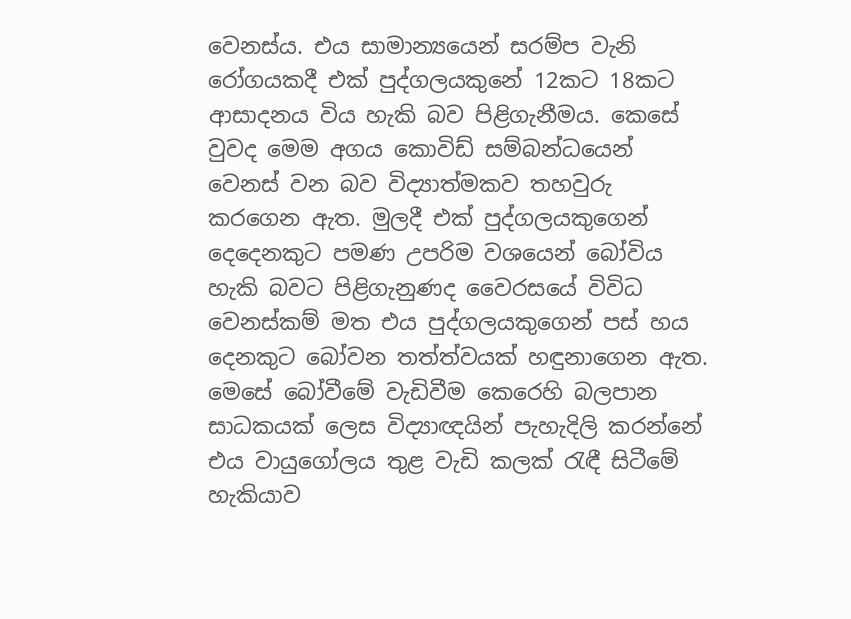වෙනස්ය. එය සාමාන්‍යයෙන් සරම්ප වැනි රෝගයකදී එක් පුද්ගලයකුනේ 12කට 18කට ආසාදනය විය හැකි බව පිළිගැනීමය. කෙසේ වුවද මෙම අගය කොවිඩ් සම්බන්ධයෙන් වෙනස් වන බව විද්‍යාත්මකව තහවුරු කරගෙන ඇත. මුලදී එක් පුද්ගලයකුගෙන් දෙදෙනකුට පමණ උපරිම වශයෙන් බෝවිය හැකි බවට පිළිගැනුණද වෛරසයේ විවිධ වෙනස්කම් මත එය පුද්ගලයකුගෙන් පස් හය දෙනකුට බෝවන තත්ත්වයක් හඳුනාගෙන ඇත. මෙසේ බෝවීමේ වැඩිවීම කෙරෙහි බලපාන සාධකයක් ලෙස විද්‍යාඥයින් පැහැදිලි කරන්නේ එය වායුගෝලය තුළ වැඩි කලක් රැඳී සිටීමේ හැකියාව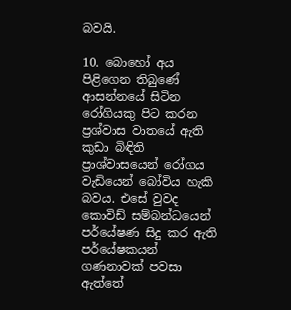බවයි.

10. බොහෝ අය පිළිගෙන තිබුණේ ආසන්නයේ සිටින රෝගියකු පිට කරන ප්‍රශ්වාස වාතයේ ඇති කුඩා බිඳිති ප්‍රාශ්වාසයෙන් රෝගය වැඩියෙන් බෝවිය හැකි බවය. එසේ වුවද කොවිඩ් සම්බන්ධයෙන් පර්යේෂණ සිදු කර ඇති පර්යේෂකයන් ගණනාවක් පවසා ඇත්තේ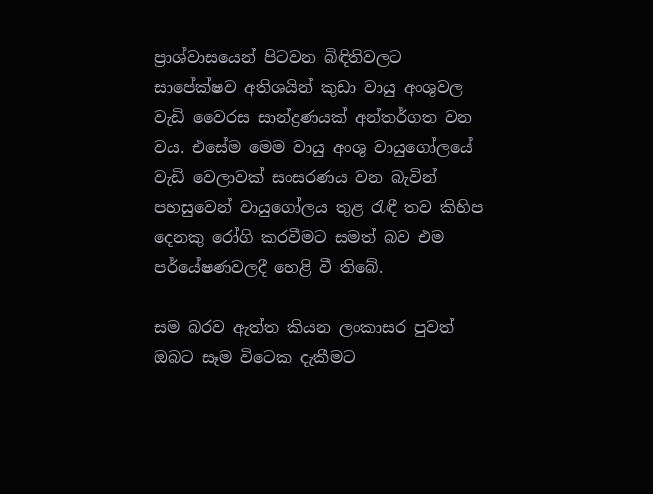ප්‍රාශ්වාසයෙන් පිටවන බිඳිතිවලට සාපේක්ෂව අතිශයින් කුඩා වායු අංශුවල වැඩි වෛරස සාන්ද්‍රණයක් අන්තර්ගත වන වය. එසේම මෙම වායු අංශු වායුගෝලයේ වැඩි වෙලාවක් සංසරණය වන බැවින් පහසුවෙන් වායුගෝලය තුළ රැඳී තව කිහිප දෙනකු රෝගි කරවීමට සමත් බව එම පර්යේෂණවලදී හෙළි වී තිබේ.

සම බරව ඇත්ත කියන ලංකාසර පුවත් ඔබට සෑම විටෙක දැකීමට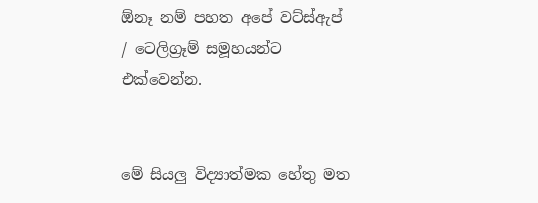ඕනෑ නම් පහත අපේ වට්ස්ඇප් / ටෙලිග්‍රෑම් සමූහයන්ට එක්වෙන්න.


මේ සියලු විද්‍යාත්මක හේතු මත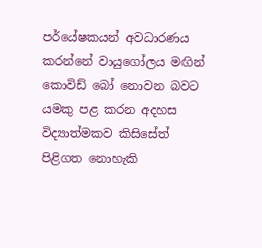පර්යේෂකයන් අවධාරණය කරන්නේ වායුගෝලය මඟින් කොවිඩ් බෝ නොවන බවට යමකු පළ කරන අදහස විද්‍යාත්මකව කිසිසේත් පිළිගත නොහැකි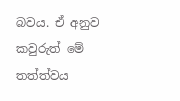බවය. ඒ අනුව කවුරුත් මේ තත්ත්වය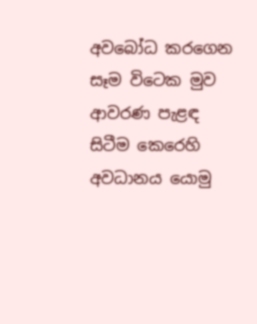අවබෝධ කරගෙන සෑම විටෙක මුව ආවරණ පැළඳ සිටීම කෙරෙහි අවධානය යොමු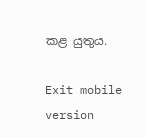කළ යුතුය.

Exit mobile version